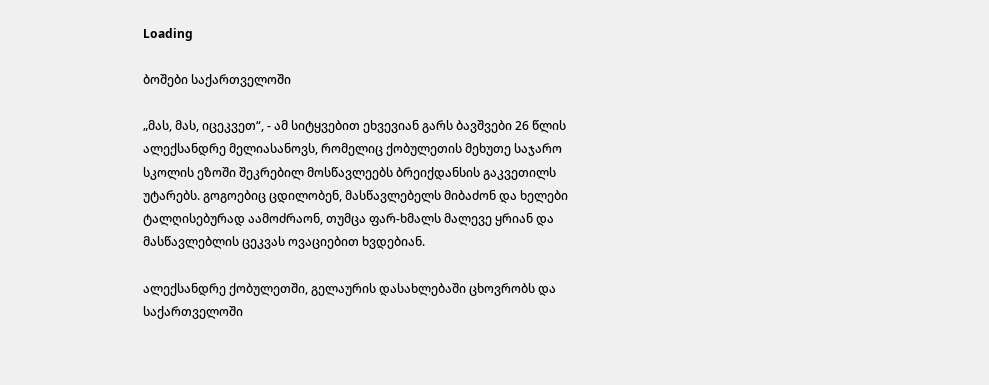Loading

ბოშები საქართველოში

„მას, მას, იცეკვეთ“, - ამ სიტყვებით ეხვევიან გარს ბავშვები 26 წლის ალექსანდრე მელიასანოვს, რომელიც ქობულეთის მეხუთე საჯარო სკოლის ეზოში შეკრებილ მოსწავლეებს ბრეიქდანსის გაკვეთილს უტარებს. გოგოებიც ცდილობენ, მასწავლებელს მიბაძონ და ხელები ტალღისებურად აამოძრაონ, თუმცა ფარ-ხმალს მალევე ყრიან და მასწავლებლის ცეკვას ოვაციებით ხვდებიან.

ალექსანდრე ქობულეთში, გელაურის დასახლებაში ცხოვრობს და საქართველოში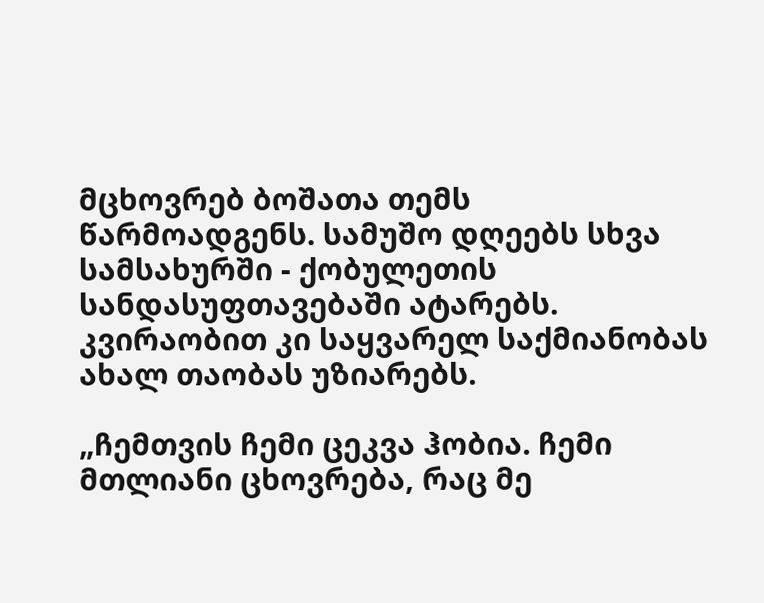მცხოვრებ ბოშათა თემს წარმოადგენს. სამუშო დღეებს სხვა სამსახურში - ქობულეთის სანდასუფთავებაში ატარებს. კვირაობით კი საყვარელ საქმიანობას ახალ თაობას უზიარებს.

„ჩემთვის ჩემი ცეკვა ჰობია. ჩემი მთლიანი ცხოვრება, რაც მე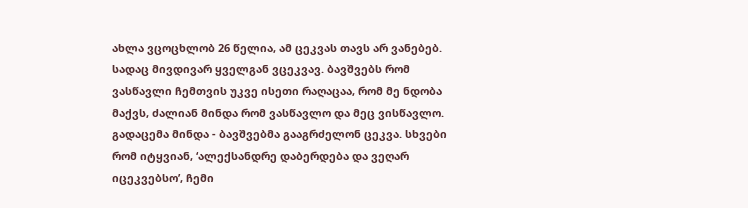ახლა ვცოცხლობ 26 წელია, ამ ცეკვას თავს არ ვანებებ. სადაც მივდივარ ყველგან ვცეკვავ. ბავშვებს რომ ვასწავლი ჩემთვის უკვე ისეთი რაღაცაა, რომ მე ნდობა მაქვს, ძალიან მინდა რომ ვასწავლო და მეც ვისწავლო. გადაცემა მინდა - ბავშვებმა გააგრძელონ ცეკვა. სხვები რომ იტყვიან, ‘ალექსანდრე დაბერდება და ვეღარ იცეკვებსო’, ჩემი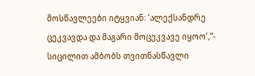მოსწავლეები იტყვიან: ‘ალექსანდრე ცეკვავდა და მაგარი მოცეკვავე იყოო’,“- სიცილით ამბობს თვითნასწავლი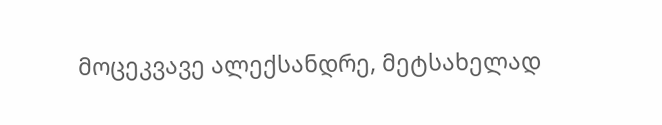მოცეკვავე ალექსანდრე, მეტსახელად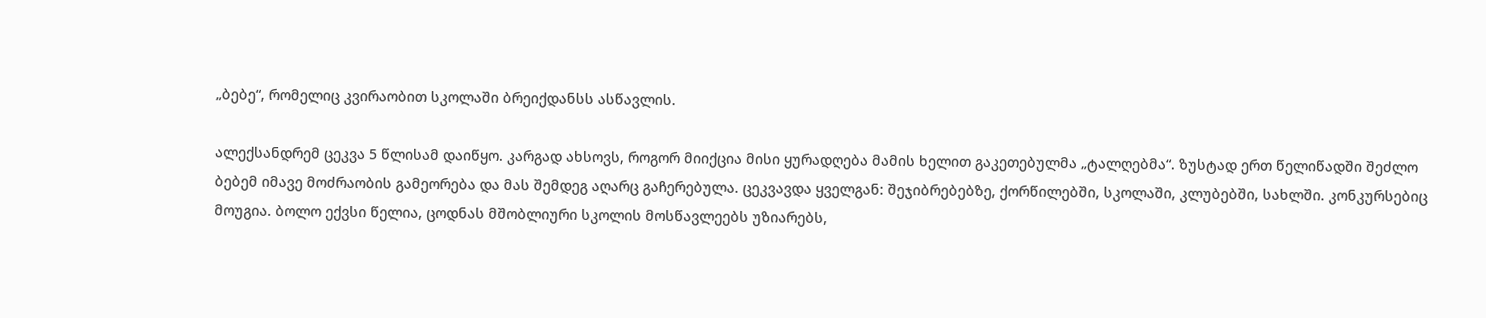„ბებე“, რომელიც კვირაობით სკოლაში ბრეიქდანსს ასწავლის.

ალექსანდრემ ცეკვა 5 წლისამ დაიწყო. კარგად ახსოვს, როგორ მიიქცია მისი ყურადღება მამის ხელით გაკეთებულმა „ტალღებმა“. ზუსტად ერთ წელიწადში შეძლო ბებემ იმავე მოძრაობის გამეორება და მას შემდეგ აღარც გაჩერებულა. ცეკვავდა ყველგან: შეჯიბრებებზე, ქორწილებში, სკოლაში, კლუბებში, სახლში. კონკურსებიც მოუგია. ბოლო ექვსი წელია, ცოდნას მშობლიური სკოლის მოსწავლეებს უზიარებს,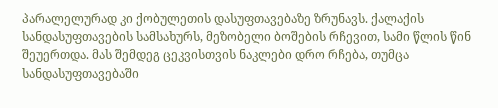პარალელურად კი ქობულეთის დასუფთავებაზე ზრუნავს. ქალაქის სანდასუფთავების სამსახურს, მეზობელი ბოშების რჩევით, სამი წლის წინ შეუერთდა. მას შემდეგ ცეკვისთვის ნაკლები დრო რჩება, თუმცა სანდასუფთავებაში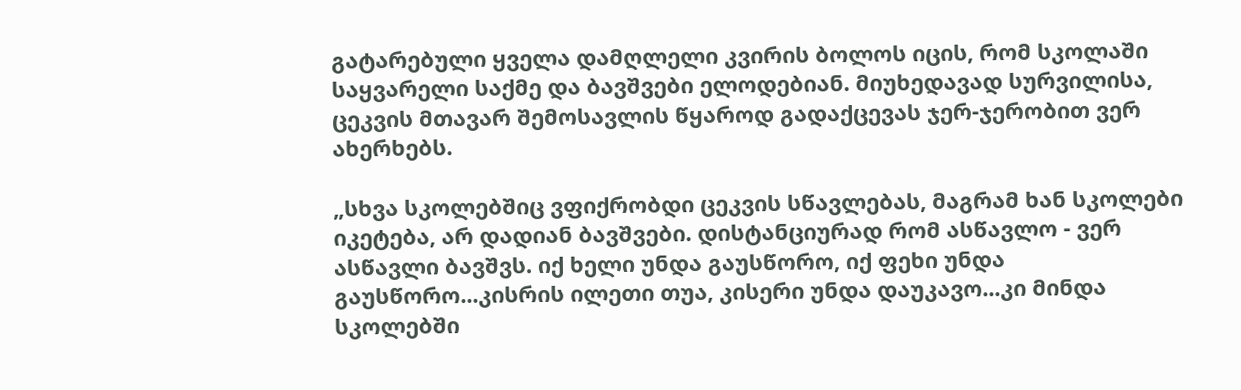გატარებული ყველა დამღლელი კვირის ბოლოს იცის, რომ სკოლაში საყვარელი საქმე და ბავშვები ელოდებიან. მიუხედავად სურვილისა, ცეკვის მთავარ შემოსავლის წყაროდ გადაქცევას ჯერ-ჯერობით ვერ ახერხებს.

„სხვა სკოლებშიც ვფიქრობდი ცეკვის სწავლებას, მაგრამ ხან სკოლები იკეტება, არ დადიან ბავშვები. დისტანციურად რომ ასწავლო - ვერ ასწავლი ბავშვს. იქ ხელი უნდა გაუსწორო, იქ ფეხი უნდა გაუსწორო...კისრის ილეთი თუა, კისერი უნდა დაუკავო...კი მინდა სკოლებში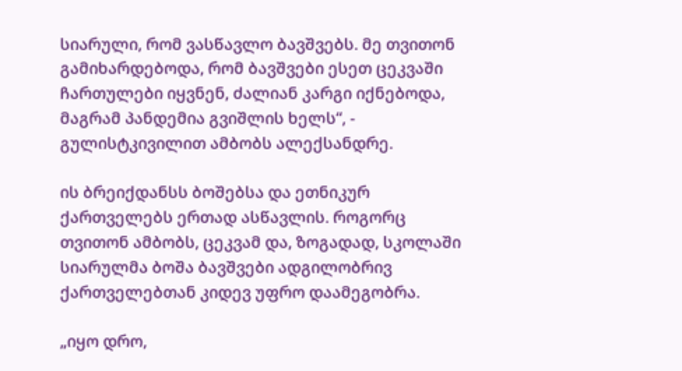სიარული, რომ ვასწავლო ბავშვებს. მე თვითონ გამიხარდებოდა, რომ ბავშვები ესეთ ცეკვაში ჩართულები იყვნენ, ძალიან კარგი იქნებოდა, მაგრამ პანდემია გვიშლის ხელს“, - გულისტკივილით ამბობს ალექსანდრე.

ის ბრეიქდანსს ბოშებსა და ეთნიკურ ქართველებს ერთად ასწავლის. როგორც თვითონ ამბობს, ცეკვამ და, ზოგადად, სკოლაში სიარულმა ბოშა ბავშვები ადგილობრივ ქართველებთან კიდევ უფრო დაამეგობრა.

„იყო დრო,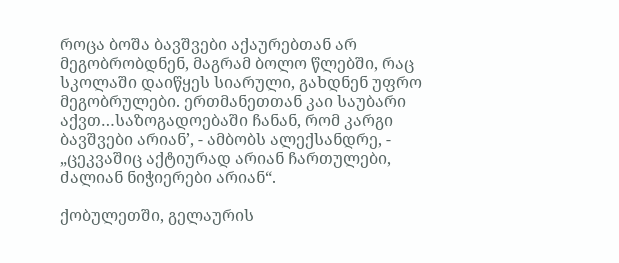როცა ბოშა ბავშვები აქაურებთან არ მეგობრობდნენ, მაგრამ ბოლო წლებში, რაც სკოლაში დაიწყეს სიარული, გახდნენ უფრო მეგობრულები. ერთმანეთთან კაი საუბარი აქვთ…საზოგადოებაში ჩანან, რომ კარგი ბავშვები არიან’, - ამბობს ალექსანდრე, - „ცეკვაშიც აქტიურად არიან ჩართულები, ძალიან ნიჭიერები არიან“.

ქობულეთში, გელაურის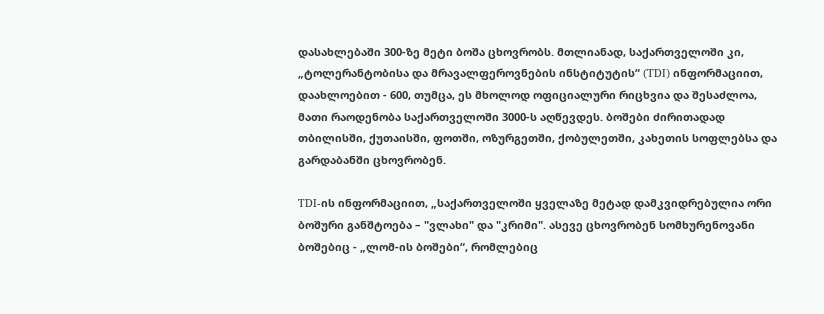დასახლებაში 300-ზე მეტი ბოშა ცხოვრობს. მთლიანად, საქართველოში კი, „ტოლერანტობისა და მრავალფეროვნების ინსტიტუტის“ (TDI) ინფორმაციით, დაახლოებით - 600, თუმცა, ეს მხოლოდ ოფიციალური რიცხვია და შესაძლოა, მათი რაოდენობა საქართველოში 3000-ს აღწევდეს. ბოშები ძირითადად თბილისში, ქუთაისში, ფოთში, ოზურგეთში, ქობულეთში, კახეთის სოფლებსა და გარდაბანში ცხოვრობენ.

TDI-ის ინფორმაციით, „საქართველოში ყველაზე მეტად დამკვიდრებულია ორი ბოშური განშტოება – "ვლახი" და "კრიმი". ასევე ცხოვრობენ სომხურენოვანი ბოშებიც - „ლომ-ის ბოშები“, რომლებიც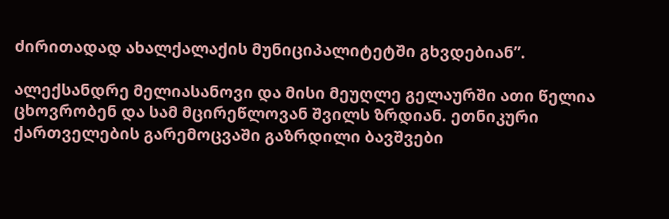ძირითადად ახალქალაქის მუნიციპალიტეტში გხვდებიან”.

ალექსანდრე მელიასანოვი და მისი მეუღლე გელაურში ათი წელია ცხოვრობენ და სამ მცირეწლოვან შვილს ზრდიან. ეთნიკური ქართველების გარემოცვაში გაზრდილი ბავშვები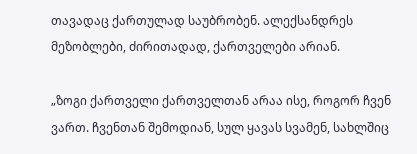თავადაც ქართულად საუბრობენ. ალექსანდრეს მეზობლები, ძირითადად, ქართველები არიან.

„ზოგი ქართველი ქართველთან არაა ისე, როგორ ჩვენ ვართ. ჩვენთან შემოდიან, სულ ყავას სვამენ, სახლშიც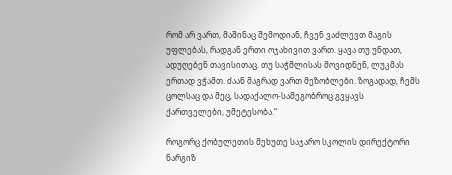რომ არ ვართ, მაშინაც შემოდიან, ჩვენ ვაძლევთ მაგის უფლებას, რადგან ერთი ოჯახივით ვართ. ყავა თუ უნდათ, ადუღებენ თავისითაც. თუ საჭმლისას მოვიდნენ, ლუკმას ერთად ვჭამთ. ძაან მაგრად ვართ მეზობლები. ზოგადად, ჩემს ცოლსაც და მეც, სადაქალო-სამეგობროც გვყავს ქართველები, უმეტესობა.“

როგორც ქობულეთის მეხუთე საჯარო სკოლის დირექტორი ნარგიზ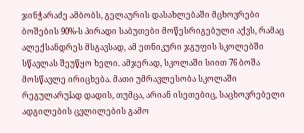ჯინჭარაძე ამბობს, გელაურის დასახლებაში მცხოვრები ბოშების 90%-ს პირადი საბუთები მოწესრიგებული აქვს, რამაც ალექსანდრეს მსგავსად, ამ ეთნიკური ჯგუფის სკოლებში სწავლას შეუწყო ხელი. ამჯერად, სკოლაში სიით 76 ბოშა მოსწავლე ირიცხება. მათი უმრავლესობა სკოლაში რეგულარუlად დადის, თუმცა, არიან ისეთებიც, საცხოვრებელი ადგილების ცვლილების გამო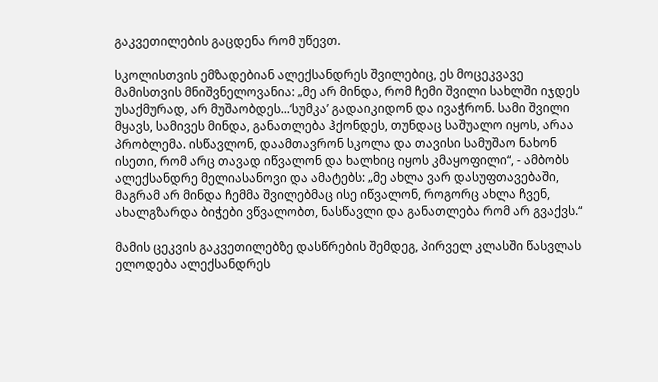გაკვეთილების გაცდენა რომ უწევთ.

სკოლისთვის ემზადებიან ალექსანდრეს შვილებიც, ეს მოცეკვავე მამისთვის მნიშვნელოვანია: „მე არ მინდა, რომ ჩემი შვილი სახლში იჯდეს უსაქმურად, არ მუშაობდეს...‘სუმკა’ გადაიკიდონ და ივაჭრონ. სამი შვილი მყავს, სამივეს მინდა, განათლება ჰქონდეს, თუნდაც საშუალო იყოს, არაა პრობლემა. ისწავლონ, დაამთავრონ სკოლა და თავისი სამუშაო ნახონ ისეთი, რომ არც თავად იწვალონ და ხალხიც იყოს კმაყოფილი“, - ამბობს ალექსანდრე მელიასანოვი და ამატებს: „მე ახლა ვარ დასუფთავებაში, მაგრამ არ მინდა ჩემმა შვილებმაც ისე იწვალონ, როგორც ახლა ჩვენ, ახალგზარდა ბიჭები ვწვალობთ, ნასწავლი და განათლება რომ არ გვაქვს.“

მამის ცეკვის გაკვეთილებზე დასწრების შემდეგ, პირველ კლასში წასვლას ელოდება ალექსანდრეს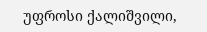უფროსი ქალიშვილი,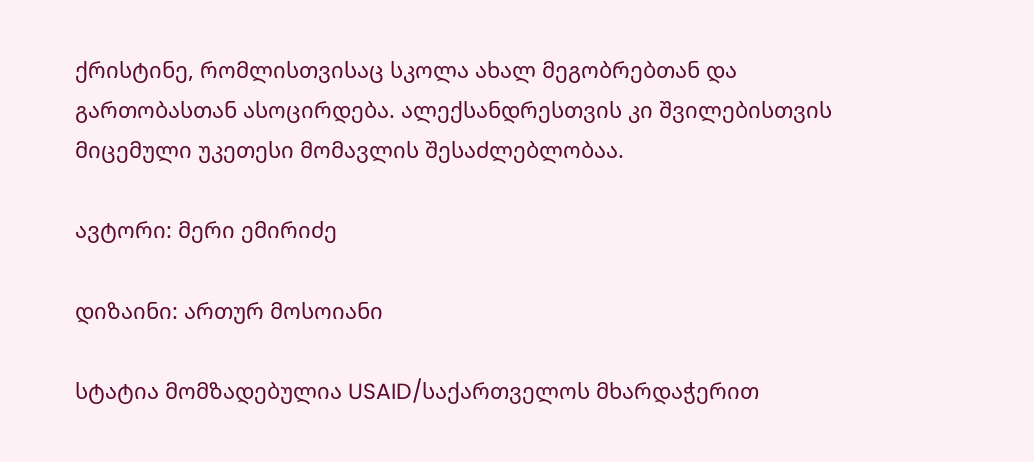ქრისტინე, რომლისთვისაც სკოლა ახალ მეგობრებთან და გართობასთან ასოცირდება. ალექსანდრესთვის კი შვილებისთვის მიცემული უკეთესი მომავლის შესაძლებლობაა.

ავტორი: მერი ემირიძე

დიზაინი: ართურ მოსოიანი

სტატია მომზადებულია USAID/საქართველოს მხარდაჭერით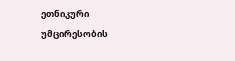ეთნიკური უმცირესობის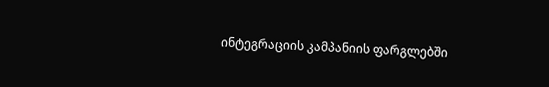ინტეგრაციის კამპანიის ფარგლებში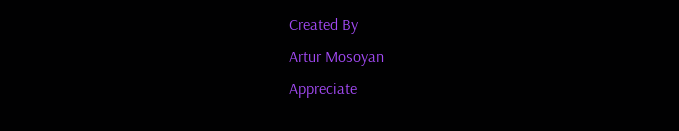Created By
Artur Mosoyan
Appreciate